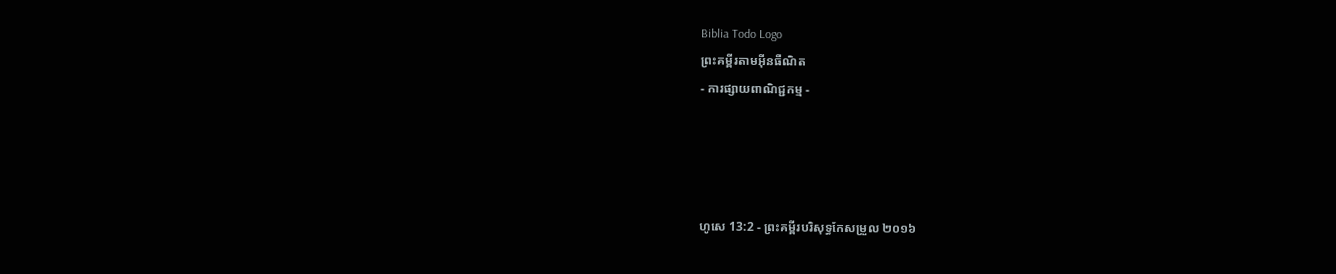Biblia Todo Logo
ព្រះគម្ពីរតាមអ៊ីនធឺណិត
- ការផ្សាយពាណិជ្ជកម្ម -




ហូសេ 13:2 - ព្រះគម្ពីរបរិសុទ្ធកែសម្រួល ២០១៦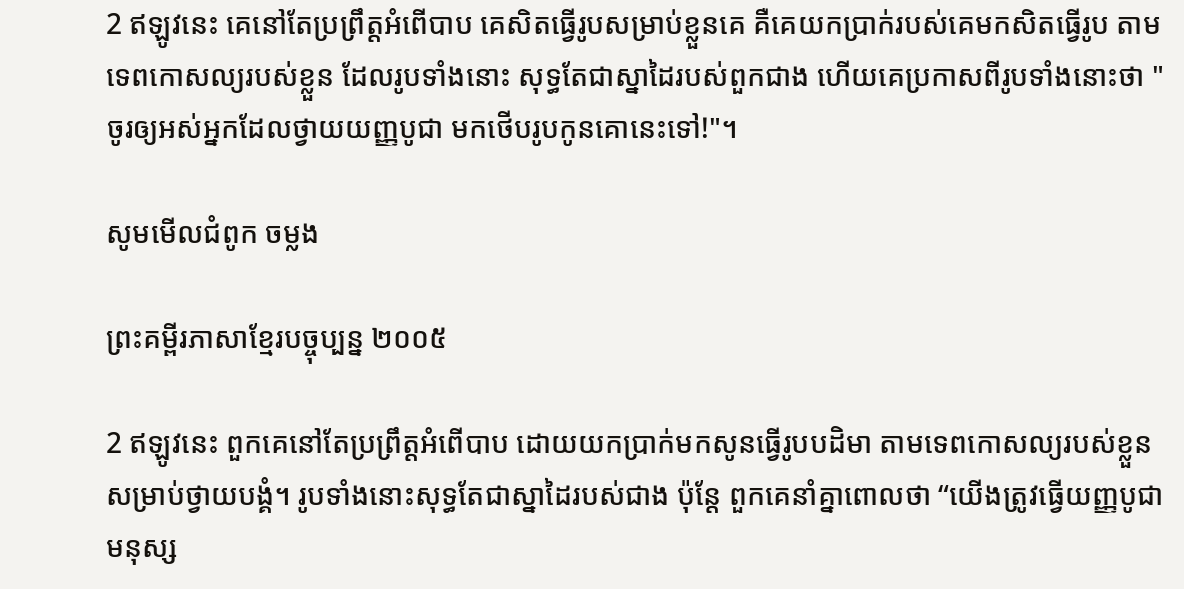2 ឥឡូវនេះ គេនៅតែប្រព្រឹត្តអំពើបាប គេសិតធ្វើរូបសម្រាប់ខ្លួនគេ គឺគេយកប្រាក់របស់គេមកសិតធ្វើរូប តាមទេពកោសល្យរបស់ខ្លួន ដែលរូបទាំងនោះ សុទ្ធតែជាស្នាដៃរបស់ពួកជាង ហើយគេប្រកាសពីរូបទាំងនោះថា "ចូរឲ្យអស់អ្នកដែលថ្វាយយញ្ញ‌បូជា មកថើបរូបកូនគោនេះទៅ!"។

សូមមើលជំពូក ចម្លង

ព្រះគម្ពីរភាសាខ្មែរបច្ចុប្បន្ន ២០០៥

2 ឥឡូវនេះ ពួកគេនៅតែប្រព្រឹត្តអំពើបាប ដោយយកប្រាក់មកសូនធ្វើរូបបដិមា តាមទេព‌កោសល្យរបស់ខ្លួន សម្រាប់ថ្វាយ‌បង្គំ។ រូបទាំងនោះសុទ្ធតែជាស្នាដៃរបស់ជាង ប៉ុន្តែ ពួកគេនាំគ្នាពោលថា “យើងត្រូវធ្វើយញ្ញ‌បូជាមនុស្ស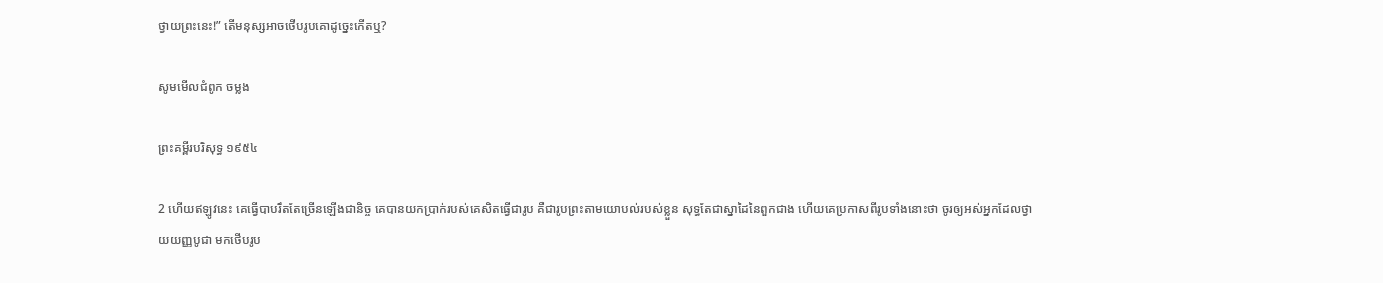ថ្វាយព្រះនេះ!” តើមនុស្សអាចថើបរូបគោដូច្នេះកើតឬ?

សូមមើលជំពូក ចម្លង

ព្រះគម្ពីរបរិសុទ្ធ ១៩៥៤

2 ហើយឥឡូវនេះ គេធ្វើបាបរឹត‌តែច្រើនឡើងជានិច្ច គេបានយកប្រាក់របស់គេសិតធ្វើជារូប គឺជារូបព្រះតាមយោបល់របស់ខ្លួន សុទ្ធតែជាស្នាដៃនៃពួកជាង ហើយគេប្រកាសពីរូបទាំងនោះថា ចូរឲ្យអស់អ្នកដែលថ្វាយយញ្ញ‌បូជា មកថើបរូប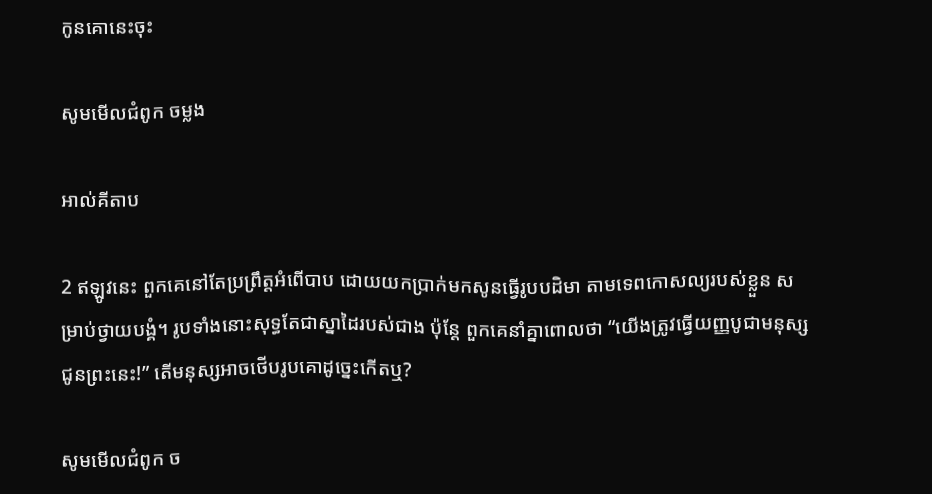កូនគោនេះចុះ

សូមមើលជំពូក ចម្លង

អាល់គីតាប

2 ឥឡូវនេះ ពួកគេនៅតែប្រព្រឹត្តអំពើបាប ដោយយកប្រាក់មកសូនធ្វើរូបបដិមា តាមទេព‌កោសល្យរបស់ខ្លួន សម្រាប់ថ្វាយ‌បង្គំ។ រូបទាំងនោះសុទ្ធតែជាស្នាដៃរបស់ជាង ប៉ុន្តែ ពួកគេនាំគ្នាពោលថា “យើងត្រូវធ្វើយញ្ញ‌បូជាមនុស្សជូនព្រះនេះ!” តើមនុស្សអាចថើបរូបគោដូច្នេះកើតឬ?

សូមមើលជំពូក ច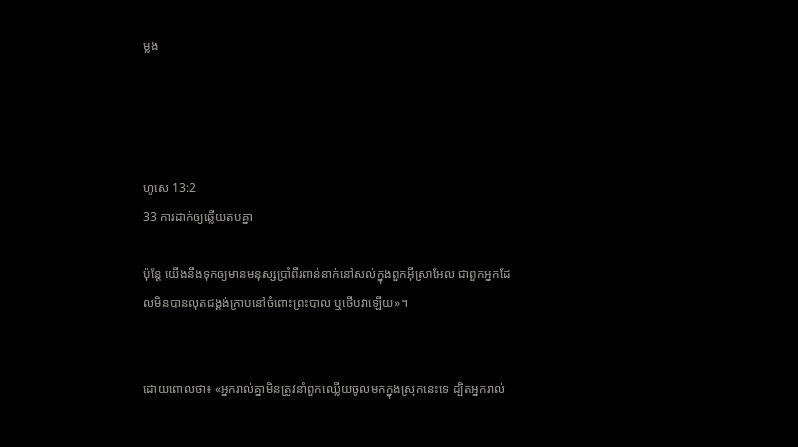ម្លង




ហូសេ 13:2
33 ការដាក់ឲ្យឆ្លើយតបគ្នា

ប៉ុន្តែ យើងនឹងទុកឲ្យមានមនុស្សប្រាំពីរពាន់នាក់នៅសល់ក្នុងពួកអ៊ីស្រា‌អែល ជាពួកអ្នកដែលមិនបានលុតជង្គង់ក្រាបនៅចំពោះព្រះ‌បាល ឬថើបវាឡើយ»។


ដោយពោលថា៖ «អ្នករាល់គ្នាមិនត្រូវនាំពួកឈ្លើយចូលមកក្នុងស្រុកនេះទេ ដ្បិតអ្នករាល់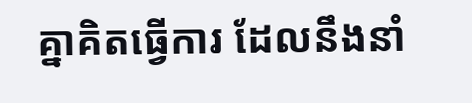គ្នាគិតធ្វើការ ដែលនឹងនាំ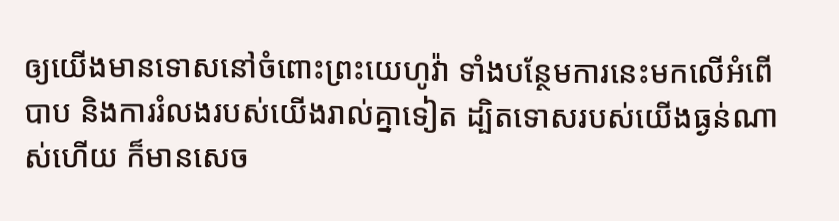ឲ្យយើងមានទោសនៅចំពោះព្រះ‌យេហូវ៉ា ទាំងបន្ថែមការនេះមកលើអំពើបាប និងការរំលងរបស់យើងរាល់គ្នាទៀត ដ្បិតទោសរបស់យើងធ្ងន់ណាស់ហើយ ក៏មានសេច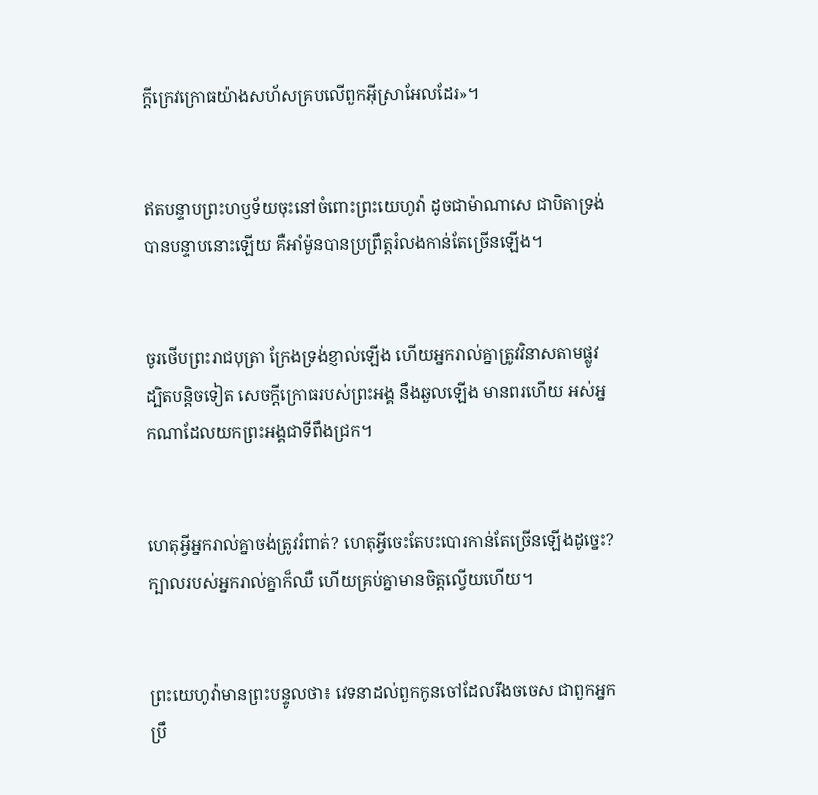ក្ដីក្រេវ‌ក្រោធយ៉ាងសហ័សគ្របលើពួកអ៊ីស្រា‌អែលដែរ»។


ឥតបន្ទាបព្រះ‌ហឫ‌ទ័យចុះនៅចំពោះព្រះ‌យេហូវ៉ា ដូចជាម៉ាណា‌សេ ជាបិតាទ្រង់បានបន្ទាបនោះឡើយ គឺអាំម៉ូនបានប្រព្រឹត្តរំលងកាន់តែច្រើនឡើង។


ចូរថើបព្រះ‌រាជ‌បុត្រា ក្រែងទ្រង់ខ្ញាល់ឡើង ហើយអ្នករាល់គ្នាត្រូវវិនាសតាមផ្លូវ ដ្បិតបន្តិចទៀត សេចក្ដីក្រោធរបស់ព្រះ‌អង្គ នឹងឆួលឡើង មានពរហើយ អស់អ្នកណាដែលយកព្រះ‌អង្គជាទីពឹងជ្រក។


ហេតុអ្វីអ្នករាល់គ្នាចង់ត្រូវរំពាត់? ហេតុអ្វីចេះតែបះ‌បោរកាន់តែច្រើនឡើងដូច្នេះ? ក្បាលរបស់អ្នករាល់គ្នាក៏ឈឺ ហើយគ្រប់គ្នាមានចិត្តល្វើយហើយ។


ព្រះ‌យេហូវ៉ាមានព្រះ‌បន្ទូលថា៖ វេទនាដល់ពួកកូនចៅដែលរឹងចចេស ជាពួកអ្នកប្រឹ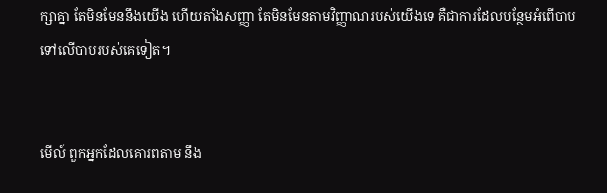ក្សាគ្នា តែមិនមែននឹងយើង ហើយតាំងសញ្ញា តែមិនមែនតាមវិញ្ញាណរបស់យើងទេ គឺជាការដែលបន្ថែមអំពើបាបទៅលើបាបរបស់គេទៀត។


មើល៍ ពួកអ្នកដែលគោរពតាម នឹង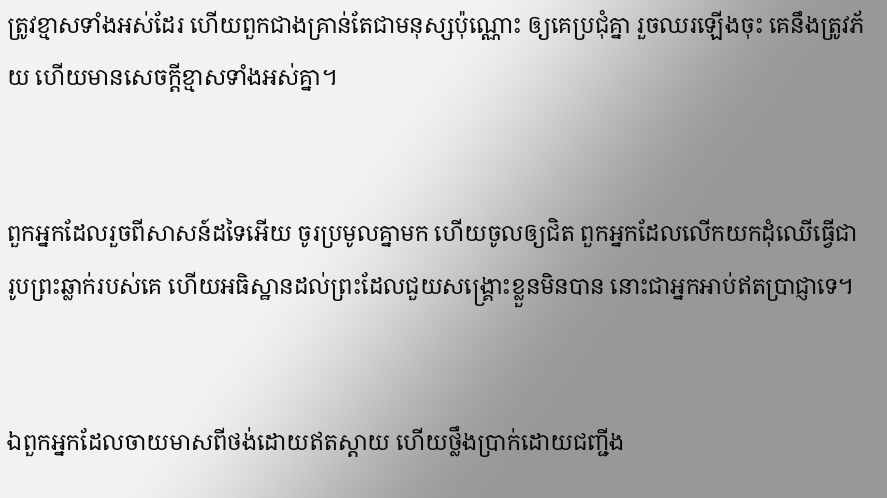ត្រូវខ្មាសទាំងអស់ដែរ ហើយពួកជាងគ្រាន់តែជាមនុស្សប៉ុណ្ណោះ ឲ្យគេប្រជុំគ្នា រួចឈរឡើងចុះ គេនឹងត្រូវភ័យ ហើយមានសេចក្ដីខ្មាសទាំងអស់គ្នា។


ពួកអ្នកដែលរួចពីសាសន៍ដទៃអើយ ចូរប្រមូលគ្នាមក ហើយចូលឲ្យជិត ពួកអ្នកដែលលើកយកដុំឈើធ្វើជារូបព្រះឆ្លាក់របស់គេ ហើយអធិ‌ស្ឋានដល់ព្រះដែលជួយសង្គ្រោះខ្លួនមិនបាន នោះជាអ្នកអាប់ឥតប្រាជ្ញាទេ។


ឯពួកអ្នកដែលចាយមាសពីថង់ដោយឥតស្តាយ ហើយថ្លឹងប្រាក់ដោយជញ្ជីង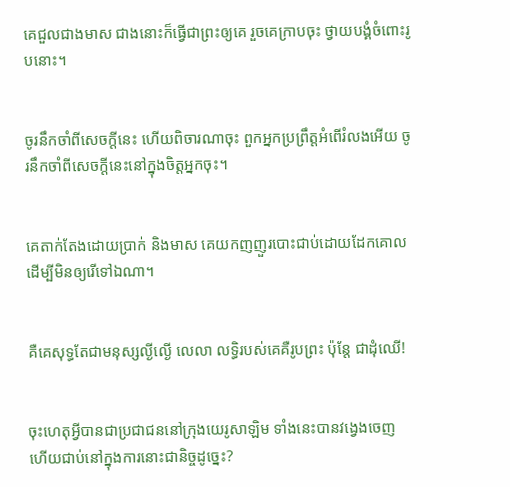គេជួលជាងមាស ជាងនោះក៏ធ្វើជាព្រះឲ្យគេ រួចគេក្រាបចុះ ថ្វាយបង្គំចំពោះរូបនោះ។


ចូរនឹកចាំពីសេចក្ដីនេះ ហើយពិចារណាចុះ ពួកអ្នកប្រព្រឹត្តអំពើរំលងអើយ ចូរនឹកចាំពីសេចក្ដីនេះនៅក្នុងចិត្តអ្នកចុះ។


គេតាក់‌តែងដោយប្រាក់ និងមាស គេយកញញួរបោះជាប់ដោយដែកគោល ដើម្បីមិនឲ្យរើទៅឯណា។


គឺគេសុទ្ធតែជាមនុស្សល្ងី‌ល្ងើ លេលា លទ្ធិរបស់គេគឺរូបព្រះ ប៉ុន្តែ ជាដុំឈើ!


ចុះហេតុអ្វីបានជាប្រជាជននៅក្រុងយេរូ‌សាឡិម ទាំងនេះបានវង្វេងចេញ ហើយជាប់នៅក្នុងការនោះជា‌និច្ចដូច្នេះ?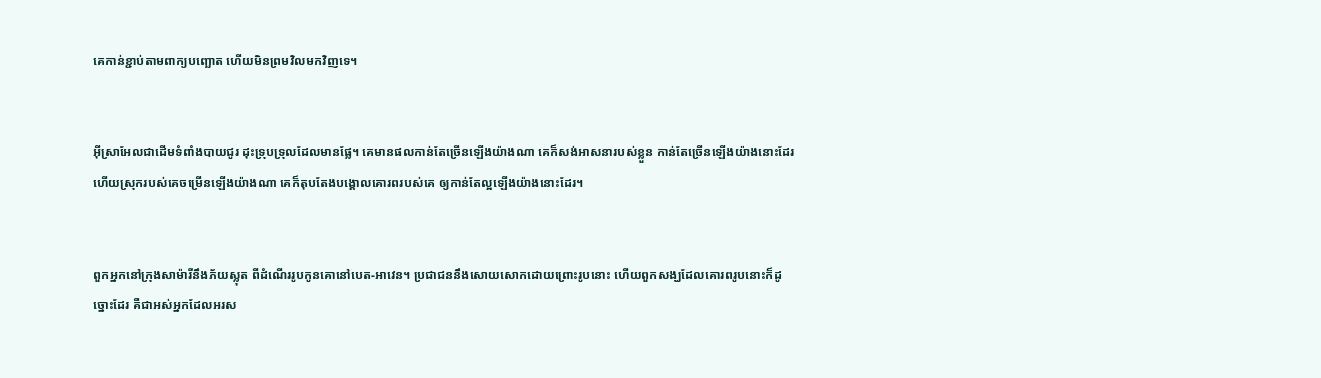គេកាន់ខ្ជាប់តាមពាក្យបញ្ឆោត ហើយមិនព្រមវិលមកវិញទេ។


អ៊ីស្រា‌អែលជាដើមទំពាំង‌បាយ‌ជូរ ដុះទ្រុប‌ទ្រុលដែលមានផ្លែ។ គេមានផលកាន់តែច្រើនឡើងយ៉ាងណា គេក៏សង់អាសនារបស់ខ្លួន កាន់តែច្រើនឡើងយ៉ាងនោះដែរ ហើយស្រុករបស់គេចម្រើនឡើងយ៉ាងណា គេក៏តុបតែងបង្គោលគោរពរបស់គេ ឲ្យកាន់តែល្អឡើងយ៉ាងនោះដែរ។


ពួកអ្នកនៅក្រុងសាម៉ារីនឹងភ័យស្លុត ពីដំណើររូបកូនគោនៅបេត-អាវេន។ ប្រជា‌ជននឹងសោយសោកដោយព្រោះរូបនោះ ហើយពួកសង្ឃដែលគោរពរូបនោះក៏ដូច្នោះដែរ គឺជាអស់អ្នកដែលអរស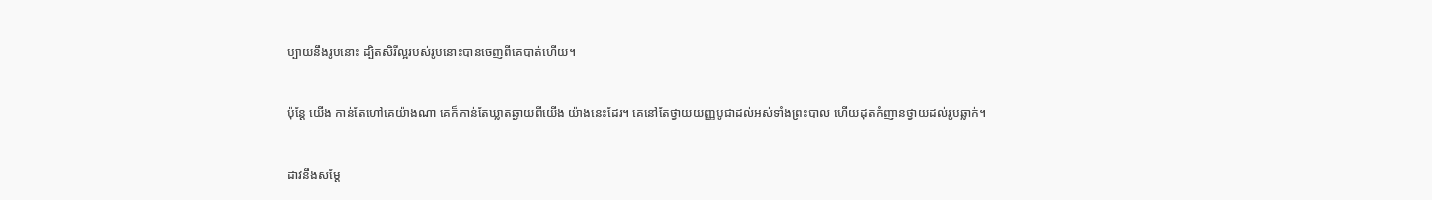ប្បាយនឹងរូបនោះ ដ្បិតសិរី‌ល្អរបស់រូបនោះបានចេញពីគេបាត់ហើយ។


ប៉ុន្ដែ យើង កាន់តែហៅគេយ៉ាងណា គេក៏កាន់តែឃ្លាតឆ្ងាយពីយើង យ៉ាងនេះដែរ។ គេនៅតែថ្វាយយញ្ញ‌បូជាដល់អស់ទាំងព្រះបាល ហើយដុតកំញានថ្វាយដល់រូបឆ្លាក់។


ដាវនឹងសម្ដែ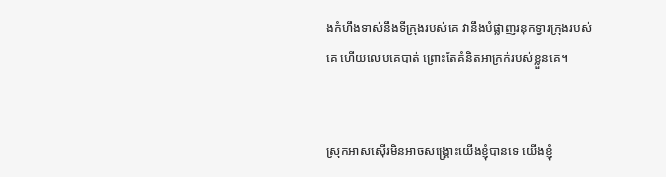ងកំហឹងទាស់នឹងទីក្រុងរបស់គេ វានឹងបំផ្លាញរនុកទ្វារក្រុងរបស់គេ ហើយលេបគេបាត់ ព្រោះតែគំនិតអាក្រក់របស់ខ្លួនគេ។


ស្រុកអាស‌ស៊ើរមិនអាចសង្គ្រោះយើងខ្ញុំបានទេ យើងខ្ញុំ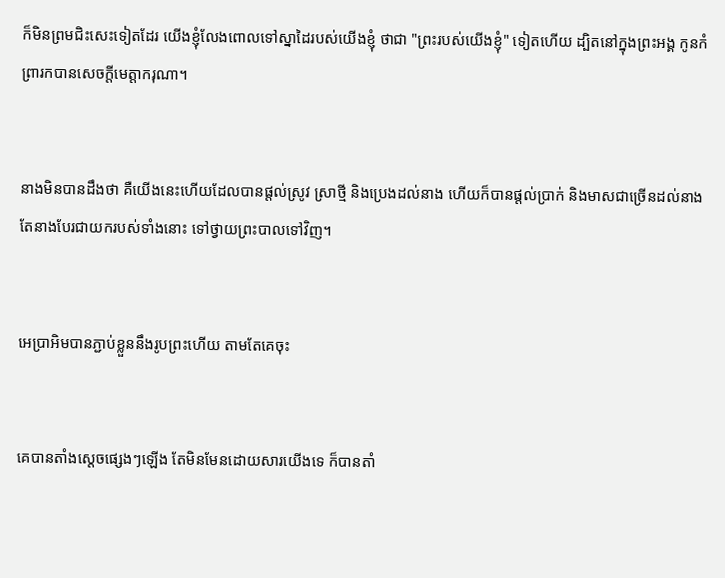ក៏មិនព្រមជិះសេះទៀតដែរ យើងខ្ញុំលែងពោលទៅស្នាដៃរបស់យើងខ្ញុំ ថាជា "ព្រះរបស់យើងខ្ញុំ" ទៀតហើយ ដ្បិតនៅក្នុងព្រះ‌អង្គ កូនកំព្រារកបានសេចក្ដីមេត្តា‌ករុណា។


នាងមិនបានដឹងថា គឺយើងនេះហើយដែលបានផ្ដល់ស្រូវ ស្រាថ្មី និងប្រេងដល់នាង ហើយក៏បានផ្ដល់ប្រាក់ និងមាសជាច្រើនដល់នាង តែនាងបែរជាយករបស់ទាំងនោះ ទៅថ្វាយព្រះបាលទៅវិញ។


អេប្រាអិមបានភ្ជាប់ខ្លួននឹងរូបព្រះហើយ តាមតែគេចុះ


គេបានតាំងស្តេចផ្សេងៗឡើង តែមិនមែនដោយ‌សារយើងទេ ក៏បានតាំ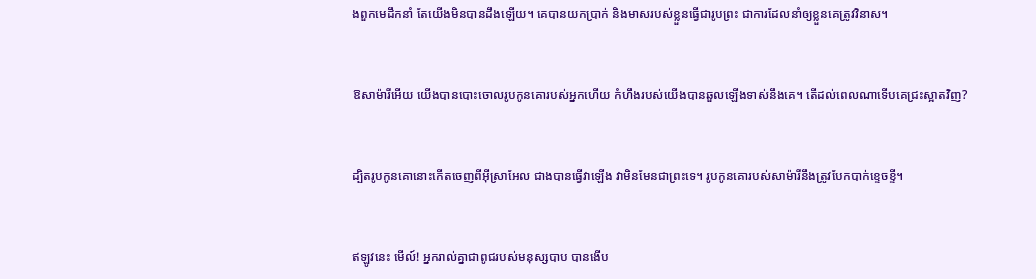ងពួកមេដឹកនាំ តែយើងមិនបានដឹងឡើយ។ គេបានយកប្រាក់ និងមាសរបស់ខ្លួនធ្វើជារូបព្រះ ជាការដែលនាំឲ្យខ្លួនគេត្រូវវិនាស។


ឱសាម៉ារីអើយ យើងបានបោះចោលរូបកូនគោរបស់អ្នកហើយ កំហឹងរបស់យើងបានឆួលឡើងទាស់នឹងគេ។ តើដល់ពេលណាទើបគេជ្រះស្អាតវិញ?


ដ្បិតរូបកូនគោនោះកើតចេញពីអ៊ីស្រា‌អែល ជាងបានធ្វើវាឡើង វាមិនមែនជាព្រះទេ។ រូបកូនគោរបស់សាម៉ារីនឹងត្រូវបែកបាក់ខ្ទេច‌ខ្ទី។


ឥឡូវនេះ មើល៍! អ្នករាល់គ្នាជាពូជរបស់មនុស្សបាប បានងើប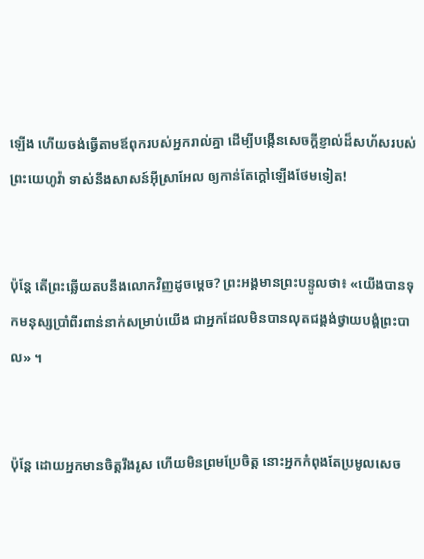ឡើង ហើយចង់ធ្វើតាមឪពុករបស់អ្នករាល់គ្នា ដើម្បីបង្កើនសេចក្ដី‌ខ្ញាល់ដ៏សហ័សរបស់ព្រះ‌យេហូវ៉ា ទាស់នឹងសាសន៍អ៊ីស្រា‌អែល ឲ្យកាន់តែក្តៅឡើងថែមទៀត!


ប៉ុន្តែ តើព្រះឆ្លើយតបនឹងលោកវិញដូចម្តេច? ព្រះ‌អង្គមានព្រះ‌បន្ទូលថា៖ «យើងបានទុកមនុស្សប្រាំពីរពាន់នាក់សម្រាប់យើង ជាអ្នកដែលមិនបានលុតជង្គង់ថ្វាយបង្គំព្រះ‌បាល» ។


ប៉ុន្ដែ ដោយអ្នកមានចិត្តរឹងរូស ហើយមិនព្រមប្រែចិត្ត នោះអ្នកកំពុងតែប្រមូលសេច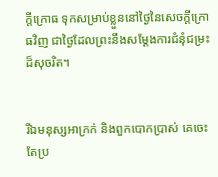ក្តី‌ក្រោធ ទុកសម្រាប់ខ្លួននៅថ្ងៃនៃសេចក្តី‌ក្រោធវិញ ជាថ្ងៃដែលព្រះនឹងសម្ដែងការជំនុំ‌ជម្រះដ៏សុចរិត។


រីឯមនុស្សអាក្រក់ និងពួកបោកប្រាស់ គេចេះតែប្រ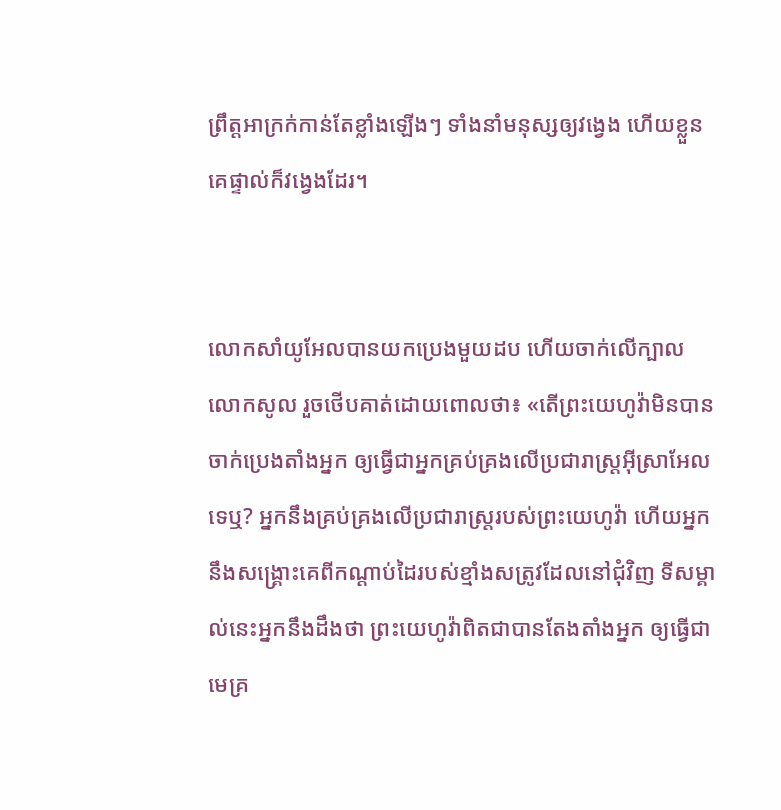ព្រឹត្តអាក្រក់កាន់តែខ្លាំងឡើងៗ ទាំងនាំមនុស្សឲ្យវង្វេង ហើយខ្លួនគេផ្ទាល់ក៏វង្វេងដែរ។


លោកសាំយូ‌អែលបានយកប្រេងមួយដប ហើយចាក់លើក្បាលលោកសូល រួចថើបគាត់ដោយពោលថា៖ «តើព្រះ‌យេហូវ៉ាមិនបានចាក់ប្រេងតាំងអ្នក ឲ្យធ្វើជាអ្នកគ្រប់‌គ្រងលើប្រជា‌រាស្ត្រអ៊ីស្រា‌អែលទេឬ? អ្នកនឹងគ្រប់គ្រងលើប្រជារាស្រ្តរបស់ព្រះ‌យេហូវ៉ា ហើយអ្នកនឹងសង្គ្រោះគេពីកណ្ដាប់ដៃរបស់ខ្មាំងសត្រូវដែលនៅជុំវិញ ទីសម្គាល់នេះអ្នកនឹងដឹងថា ព្រះ‌យេហូវ៉ាពិតជាបានតែងតាំងអ្នក ឲ្យធ្វើជាមេគ្រ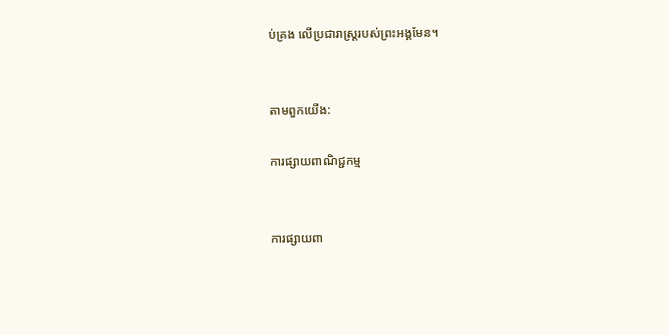ប់គ្រង លើប្រជា‌រាស្ត្ររបស់ព្រះ‌អង្គមែន។


តាមពួកយើង:

ការផ្សាយពាណិជ្ជកម្ម


ការផ្សាយពា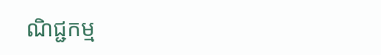ណិជ្ជកម្ម